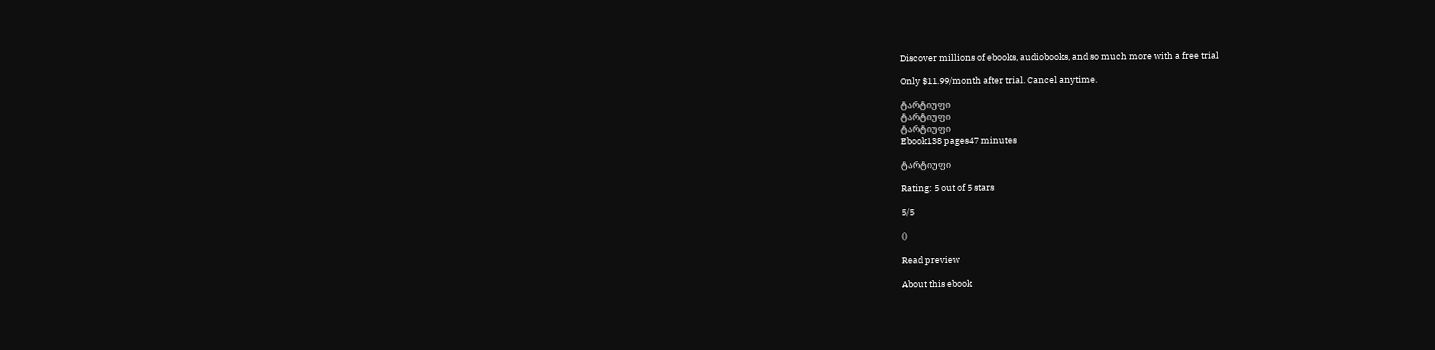Discover millions of ebooks, audiobooks, and so much more with a free trial

Only $11.99/month after trial. Cancel anytime.

ტარტიუფი
ტარტიუფი
ტარტიუფი
Ebook138 pages47 minutes

ტარტიუფი

Rating: 5 out of 5 stars

5/5

()

Read preview

About this ebook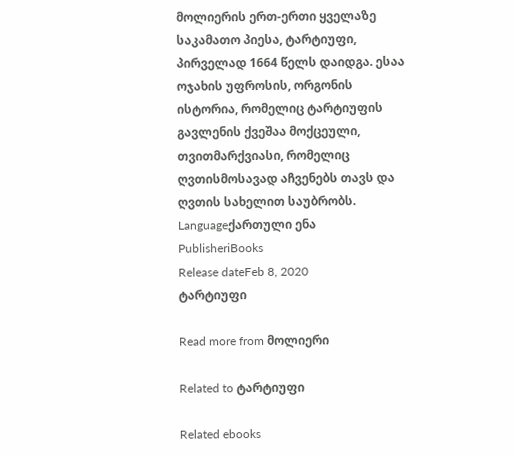მოლიერის ერთ-ერთი ყველაზე საკამათო პიესა, ტარტიუფი, პირველად 1664 წელს დაიდგა. ესაა ოჯახის უფროსის, ორგონის ისტორია, რომელიც ტარტიუფის გავლენის ქვეშაა მოქცეული, თვითმარქვიასი, რომელიც ღვთისმოსავად აჩვენებს თავს და ღვთის სახელით საუბრობს.
Languageქართული ენა
PublisheriBooks
Release dateFeb 8, 2020
ტარტიუფი

Read more from მოლიერი

Related to ტარტიუფი

Related ebooks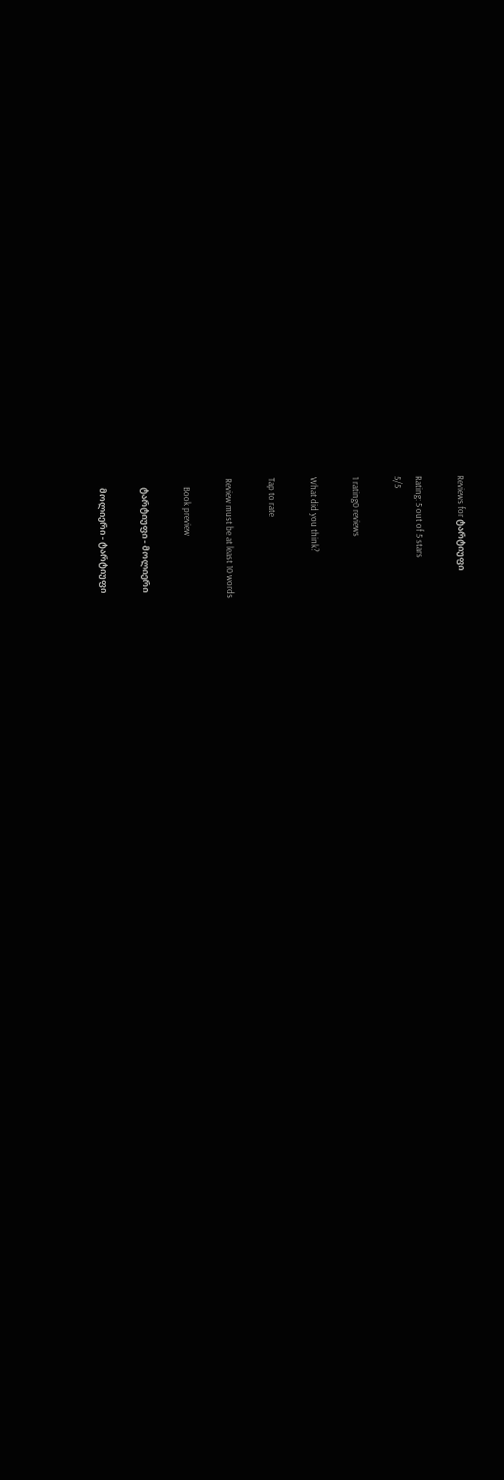Reviews for ტარტიუფი

Rating: 5 out of 5 stars
5/5

1 rating0 reviews

What did you think?

Tap to rate

Review must be at least 10 words

    Book preview

    ტარტიუფი - მოლიერი

    მოლიერი - ტარტიუფი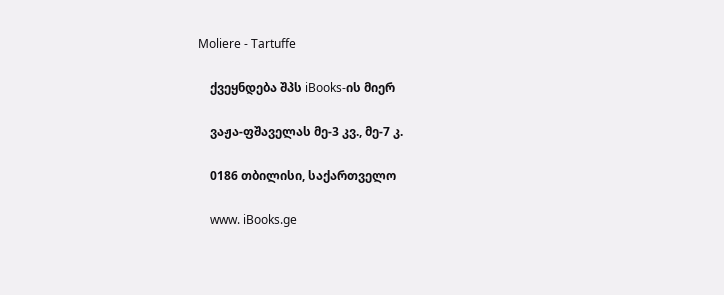Moliere - Tartuffe

    ქვეყნდება შპს iBooks-ის მიერ

    ვაჟა-ფშაველას მე-3 კვ., მე-7 კ.

    0186 თბილისი, საქართველო

    www. iBooks.ge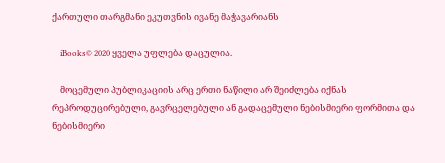ქართული თარგმანი ეკუთვნის ივანე მაჭავარიანს

    iBooks© 2020 ყველა უფლება დაცულია.

    მოცემული პუბლიკაციის არც ერთი ნაწილი არ შეიძლება იქნას რეპროდუცირებული, გავრცელებული ან გადაცემული ნებისმიერი ფორმითა და ნებისმიერი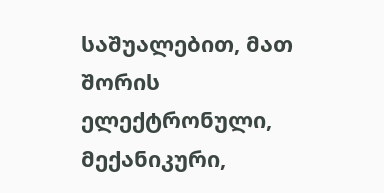საშუალებით, მათ შორის ელექტრონული, მექანიკური,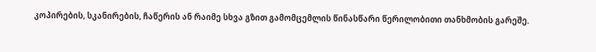კოპირების, სკანირების, ჩაწერის ან რაიმე სხვა გზით გამომცემლის წინასწარი წერილობითი თანხმობის გარეშე.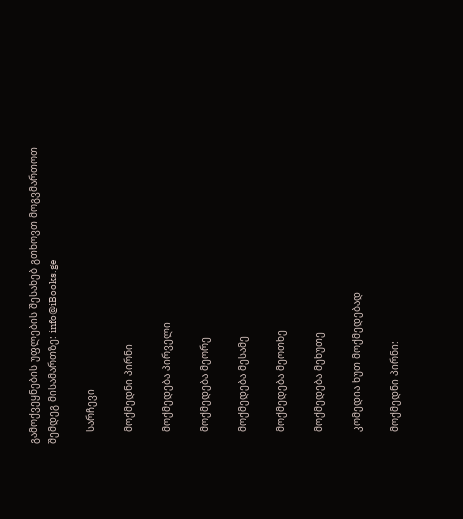გამოქვეყნების უფლების შესახებ გთხოვთ მოგვმართოთ შემდეგ მისამართზე: info@iBooks.ge

    სარჩევი

    მოქმედნი პირნი

    მოქმედება პირველი

    მოქმედება მეორე

    მოქმედება მესამე

    მოქმედება მეოთხე

    მოქმედება მეხუთე

    კომედია ხუთ მოქმედებად

    მოქმედნი პირნი: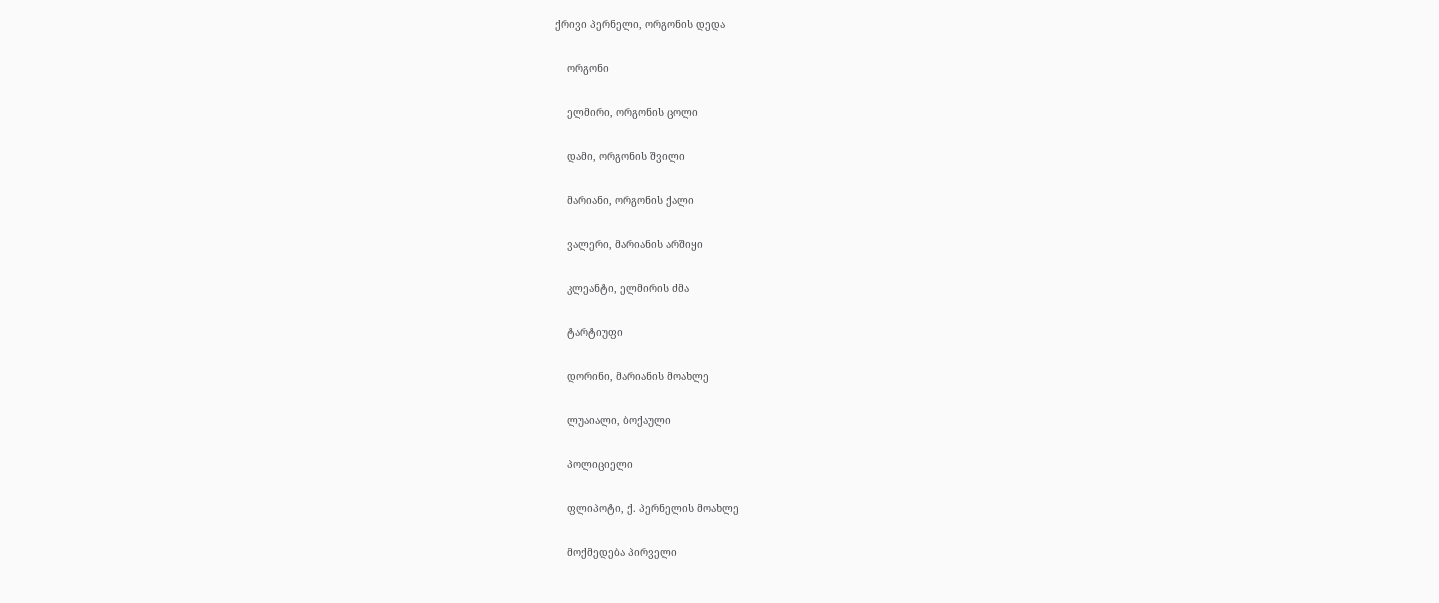ქრივი პერნელი, ორგონის დედა

    ორგონი

    ელმირი, ორგონის ცოლი

    დამი, ორგონის შვილი

    მარიანი, ორგონის ქალი

    ვალერი, მარიანის არშიყი

    კლეანტი, ელმირის ძმა

    ტარტიუფი

    დორინი, მარიანის მოახლე

    ლუაიალი, ბოქაული

    პოლიციელი

    ფლიპოტი, ქ. პერნელის მოახლე

    მოქმედება პირველი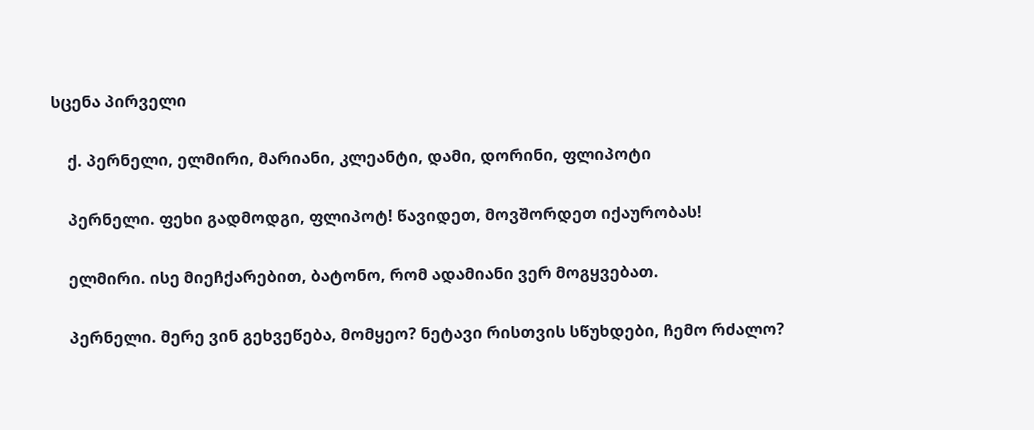სცენა პირველი

    ქ. პერნელი, ელმირი, მარიანი, კლეანტი, დამი, დორინი, ფლიპოტი

    პერნელი. ფეხი გადმოდგი, ფლიპოტ! წავიდეთ, მოვშორდეთ იქაურობას!

    ელმირი. ისე მიეჩქარებით, ბატონო, რომ ადამიანი ვერ მოგყვებათ.

    პერნელი. მერე ვინ გეხვეწება, მომყეო? ნეტავი რისთვის სწუხდები, ჩემო რძალო?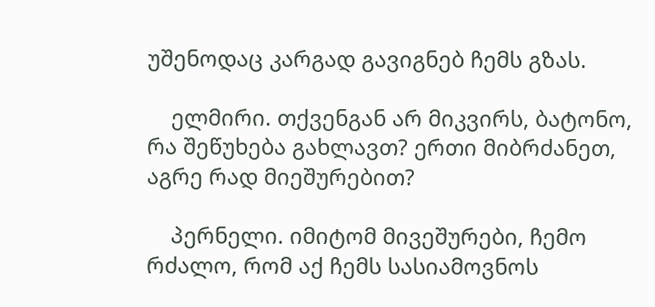უშენოდაც კარგად გავიგნებ ჩემს გზას.

    ელმირი. თქვენგან არ მიკვირს, ბატონო, რა შეწუხება გახლავთ? ერთი მიბრძანეთ, აგრე რად მიეშურებით?

    პერნელი. იმიტომ მივეშურები, ჩემო რძალო, რომ აქ ჩემს სასიამოვნოს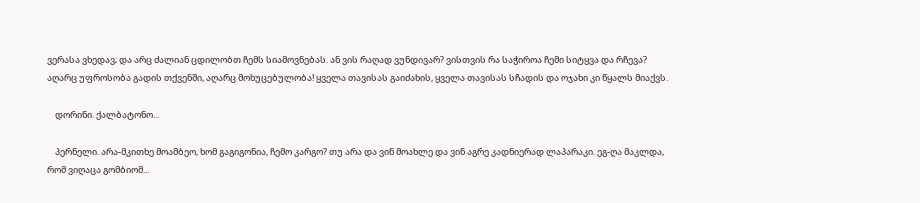ვერასა ვხედავ; და არც ძალიან ცდილობთ ჩემს სიამოვნებას. ან ვის რაღად ვუნდივარ? ვისთვის რა საჭიროა ჩემი სიტყვა და რჩევა? აღარც უფროსობა გადის თქვენში, აღარც მოხუცებულობა! ყველა თავისას გაიძახის, ყველა თავისას სჩადის და ოჯახი კი წყალს მიაქვს.

    დორინი. ქალბატონო...

    პერნელი. არა-მკითხე მოამბეო, ხომ გაგიგონია, ჩემო კარგო? თუ არა და ვინ მოახლე და ვინ აგრე კადნიერად ლაპარაკი. ეგ-ღა მაკლდა, რომ ვიღაცა გომბიომ...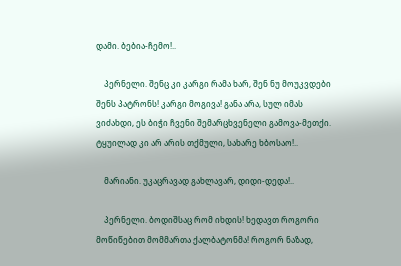დამი. ბებია-ჩემო!..

    პერნელი. შენც კი კარგი რამა ხარ, შენ ნუ მოუკვდები შენს პატრონს! კარგი მოგივა! განა არა, სულ იმას ვიძახდი, ეს ბიჭი ჩვენი შემარცხვენელი გამოვა-მეთქი. ტყუილად კი არ არის თქმული, სახარე ხბოსაო!..

    მარიანი. უკაცრავად გახლავარ, დიდი-დედა!..

    პერნელი. ბოდიშსაც რომ იხდის! ხედავთ როგორი მოწიწებით მომმართა ქალბატონმა! როგორ ნაზად,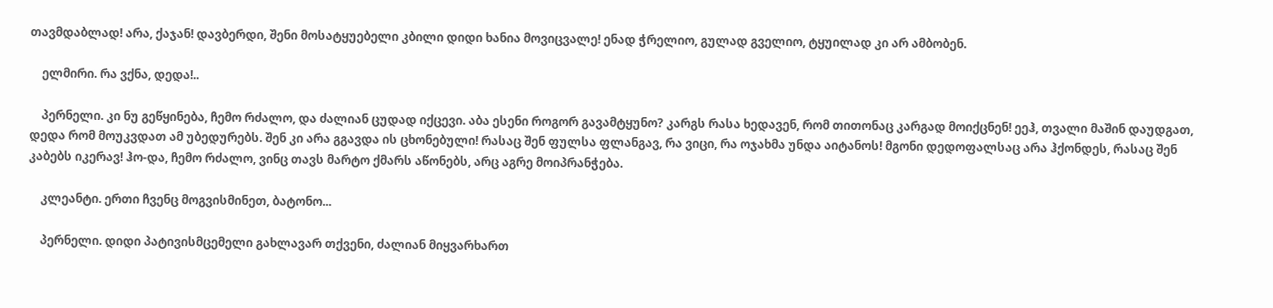თავმდაბლად! არა, ქაჯან! დავბერდი, შენი მოსატყუებელი კბილი დიდი ხანია მოვიცვალე! ენად ჭრელიო, გულად გველიო, ტყუილად კი არ ამბობენ.

    ელმირი. რა ვქნა, დედა!..

    პერნელი. კი ნუ გეწყინება, ჩემო რძალო, და ძალიან ცუდად იქცევი. აბა ესენი როგორ გავამტყუნო? კარგს რასა ხედავენ, რომ თითონაც კარგად მოიქცნენ! ეეჰ, თვალი მაშინ დაუდგათ, დედა რომ მოუკვდათ ამ უბედურებს. შენ კი არა გგავდა ის ცხონებული! რასაც შენ ფულსა ფლანგავ, რა ვიცი, რა ოჯახმა უნდა აიტანოს! მგონი დედოფალსაც არა ჰქონდეს, რასაც შენ კაბებს იკერავ! ჰო-და, ჩემო რძალო, ვინც თავს მარტო ქმარს აწონებს, არც აგრე მოიპრანჭება.

    კლეანტი. ერთი ჩვენც მოგვისმინეთ, ბატონო...

    პერნელი. დიდი პატივისმცემელი გახლავარ თქვენი, ძალიან მიყვარხართ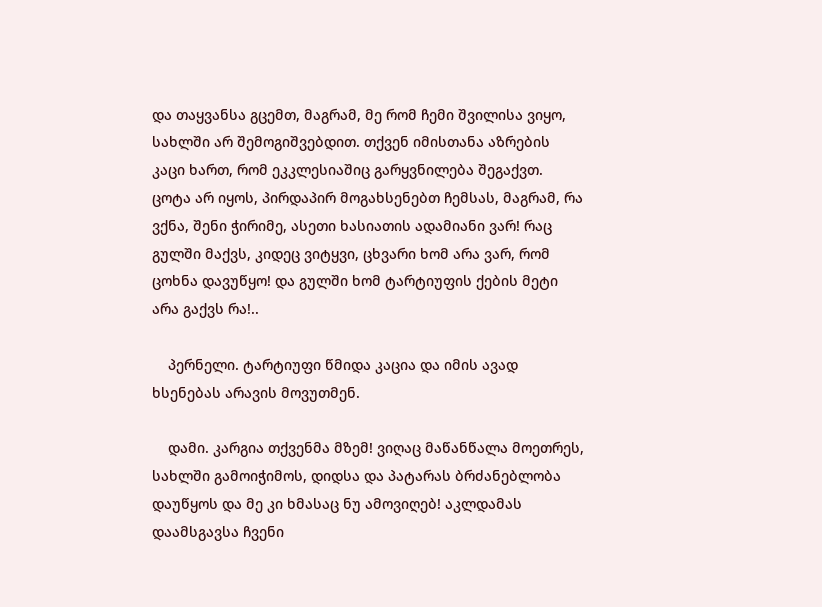და თაყვანსა გცემთ, მაგრამ, მე რომ ჩემი შვილისა ვიყო, სახლში არ შემოგიშვებდით. თქვენ იმისთანა აზრების კაცი ხართ, რომ ეკკლესიაშიც გარყვნილება შეგაქვთ. ცოტა არ იყოს, პირდაპირ მოგახსენებთ ჩემსას, მაგრამ, რა ვქნა, შენი ჭირიმე, ასეთი ხასიათის ადამიანი ვარ! რაც გულში მაქვს, კიდეც ვიტყვი, ცხვარი ხომ არა ვარ, რომ ცოხნა დავუწყო! და გულში ხომ ტარტიუფის ქების მეტი არა გაქვს რა!..

    პერნელი. ტარტიუფი წმიდა კაცია და იმის ავად ხსენებას არავის მოვუთმენ.

    დამი. კარგია თქვენმა მზემ! ვიღაც მაწანწალა მოეთრეს, სახლში გამოიჭიმოს, დიდსა და პატარას ბრძანებლობა დაუწყოს და მე კი ხმასაც ნუ ამოვიღებ! აკლდამას დაამსგავსა ჩვენი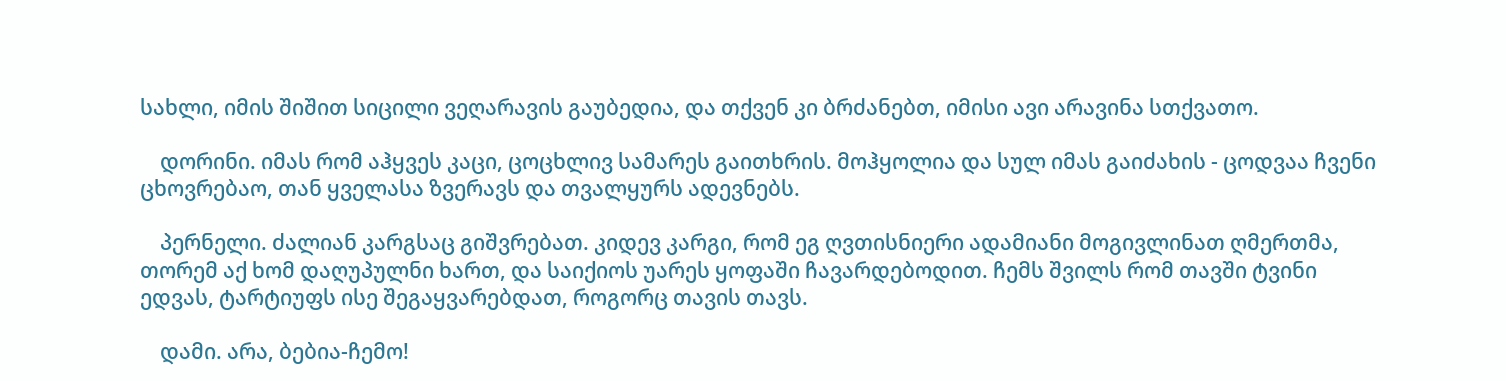სახლი, იმის შიშით სიცილი ვეღარავის გაუბედია, და თქვენ კი ბრძანებთ, იმისი ავი არავინა სთქვათო.

    დორინი. იმას რომ აჰყვეს კაცი, ცოცხლივ სამარეს გაითხრის. მოჰყოლია და სულ იმას გაიძახის - ცოდვაა ჩვენი ცხოვრებაო, თან ყველასა ზვერავს და თვალყურს ადევნებს.

    პერნელი. ძალიან კარგსაც გიშვრებათ. კიდევ კარგი, რომ ეგ ღვთისნიერი ადამიანი მოგივლინათ ღმერთმა, თორემ აქ ხომ დაღუპულნი ხართ, და საიქიოს უარეს ყოფაში ჩავარდებოდით. ჩემს შვილს რომ თავში ტვინი ედვას, ტარტიუფს ისე შეგაყვარებდათ, როგორც თავის თავს.

    დამი. არა, ბებია-ჩემო!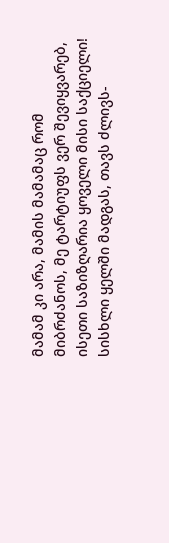მამამ კი არა, მამის მამამაც რომ მიბრძანოს, მე ტარტიუფს ვერ შევიყვარებ, ისეთი საზიზღარია ყოველი მისი საქციელი! სისხლი ყელში მადგას, თავს ძლივს-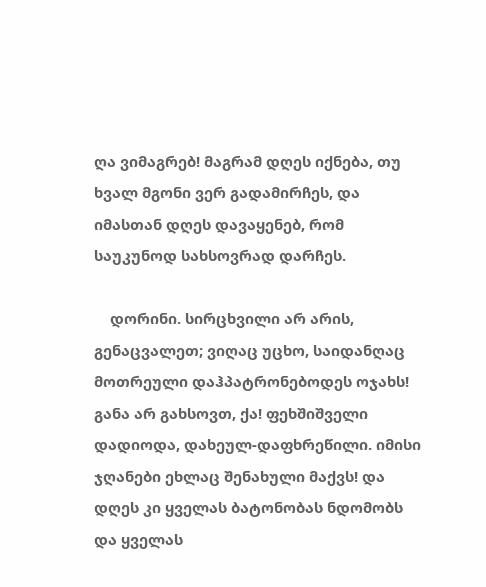ღა ვიმაგრებ! მაგრამ დღეს იქნება, თუ ხვალ მგონი ვერ გადამირჩეს, და იმასთან დღეს დავაყენებ, რომ საუკუნოდ სახსოვრად დარჩეს.

    დორინი. სირცხვილი არ არის, გენაცვალეთ; ვიღაც უცხო, საიდანღაც მოთრეული დაჰპატრონებოდეს ოჯახს! განა არ გახსოვთ, ქა! ფეხშიშველი დადიოდა, დახეულ-დაფხრეწილი. იმისი ჯღანები ეხლაც შენახული მაქვს! და დღეს კი ყველას ბატონობას ნდომობს და ყველას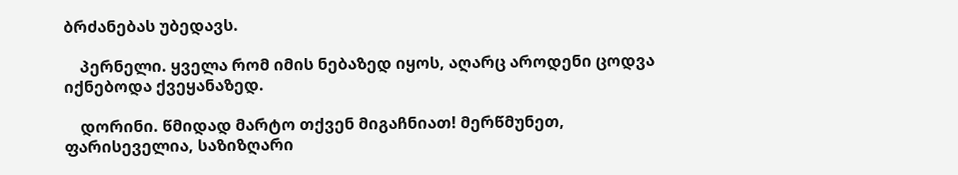ბრძანებას უბედავს.

    პერნელი. ყველა რომ იმის ნებაზედ იყოს, აღარც აროდენი ცოდვა იქნებოდა ქვეყანაზედ.

    დორინი. წმიდად მარტო თქვენ მიგაჩნიათ! მერწმუნეთ, ფარისეველია, საზიზღარი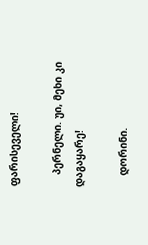ფარისეველი!

    პერნელი. უი, მეხი კი დაგაყარე!

    დორინი.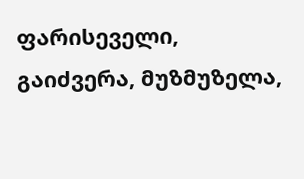ფარისეველი, გაიძვერა, მუზმუზელა,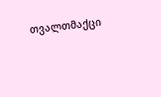თვალთმაქცი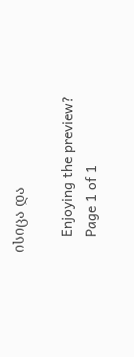ისიცა და

    Enjoying the preview?
    Page 1 of 1